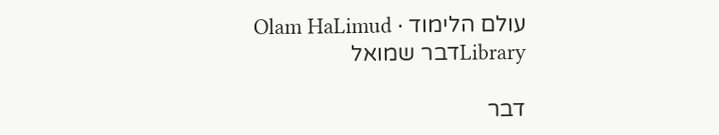עולם הלימוד · Olam HaLimud
Libraryדבר שמואל

דבר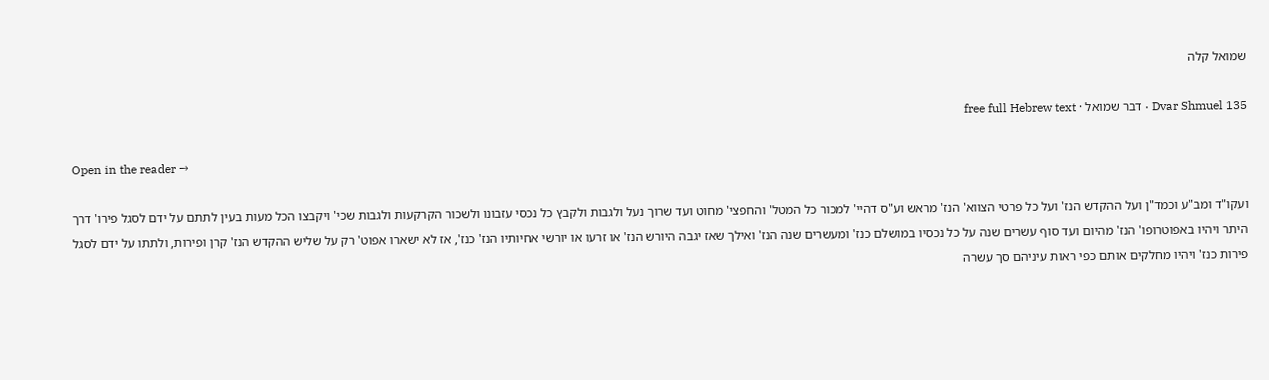שמואל קלה

Dvar Shmuel 135 · דבר שמואל · free full Hebrew text

Open in the reader →

ועקו"ד ומב"ע וכמד"ן ועל ההקדש הנז' ועל כל פרטי הצווא' הנז' מראש וע"ס דהיי' למכור כל המטל' והחפצי' מחוט ועד שרוך נעל ולגבות ולקבץ כל נכסי עזבונו ולשכור הקרקעות ולגבות שכי' ויקבצו הכל מעות בעין לתתם על ידם לסגל פירו' דרך היתר ויהיו באפוטרופו' הנז' מהיום ועד סוף עשרים שנה על כל נכסיו במושלם כנז' ומעשרים שנה הנז' ואילך שאז יגבה היורש הנז' או זרעו או יורשי אחיותיו הנז' כנז', אז לא ישארו אפוט' רק על שליש ההקדש הנז' קרן ופירות, ולתתו על ידם לסגל פירות כנז' ויהיו מחלקים אותם כפי ראות עיניהם סך עשרה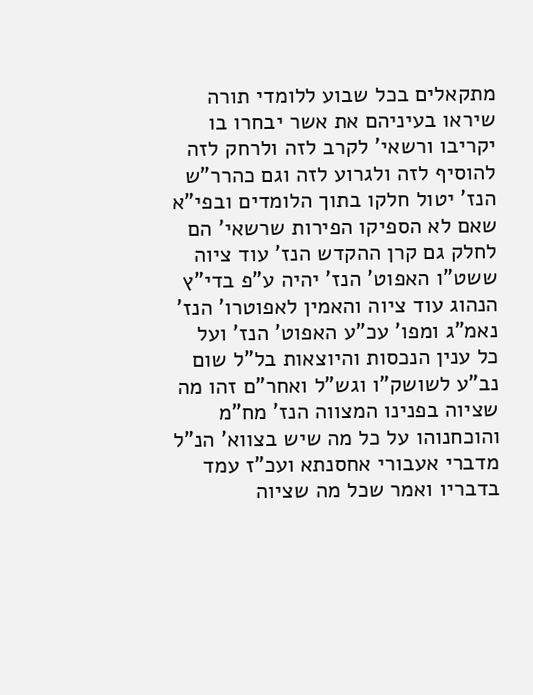מתקאלים בכל שבוע ללומדי תורה שיראו בעיניהם את אשר יבחרו בו יקריבו ורשאי' לקרב לזה ולרחק לזה להוסיף לזה ולגרוע לזה וגם כהרר"ש הנז' יטול חלקו בתוך הלומדים ובפי"א שאם לא הספיקו הפירות שרשאי' הם לחלק גם קרן ההקדש הנז' עוד ציוה ששט"ו האפוט' הנז' יהיה ע"פ בדי"ץ הנהוג עוד ציוה והאמין לאפוטרו' הנז' נאמ"ג ומפו' עכ"ע האפוט' הנז' ועל כל ענין הנכסות והיוצאות בל"ל שום נב"ע לשושק"ו וגש"ל ואחר"ם זהו מה שציוה בפנינו המצווה הנז' מח"מ והוכחנוהו על כל מה שיש בצווא' הנ"ל מדברי אעבורי אחסנתא ועכ"ז עמד בדבריו ואמר שכל מה שציוה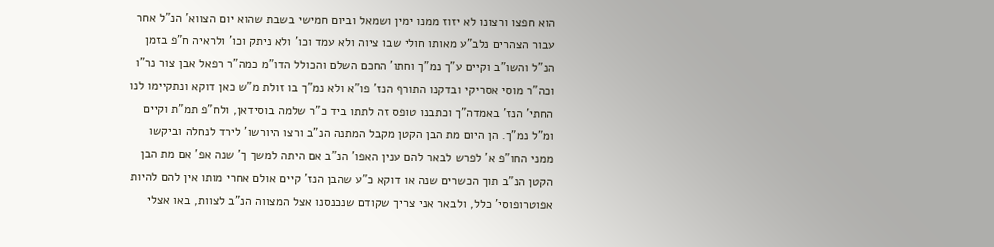הוא חפצו ורצונו לא יזוז ממנו ימין ושמאל וביום חמישי בשבת שהוא יום הצווא' הנ"ל אחר עבור הצהרים נלב"ע מאותו חולי שבו ציוה ולא עמד וכו' ולא ניתק וכו' ולראיה ח"פ בזמן הנ"ל והשו"ב וקיים ע"ך נמ"ך וחתו' החכם השלם והכולל הדו"מ כמה"ר רפאל אבן צור נר"ו וכה"ר מוסי אסריקי ובדקנו התורף הנז' פו"א ולא נמ"ך בו זולת מ"ש כאן דוקא ונתקיימו לנו החתי' הנז' באמדה"ך וכתבנו טופס זה לתתו ביד כ"ר שלמה בוסידאן, ולח"פ תמ"ת וקיים ומ"ל נמ"ך. הן היום מת הבן הקטן מקבל המתנה הנ"ב ורצו היורשו' לירד לנחלה וביקשו ממני החו"פ א' לפרש לבאר להם ענין האפו' הנ"ב אם היתה למשך ך' שנה אפ' אם מת הבן הקטן הנ"ב תוך הכשרים שנה או דוקא כ"ע שהבן הנז' קיים אולם אחרי מותו אין להם להיות אפוטרופוסי' כלל, ולבאר אני צריך שקודם שנכנסנו אצל המצווה הנ"ב לצוות, באו אצלי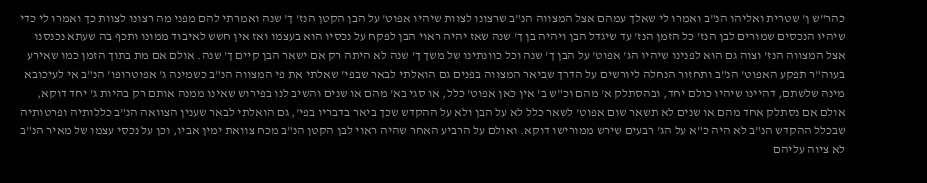כהר"ש ן' שטרית ואליהו הנ"ב ואמרו לי שאלך עמהם אצל המצווה הנ"ב שרצונו לצוות שיהיו אפוט' על הבן הקטן הנז' ך' שנה ואמרתי להם מפני מה רצונו לצוות כך ואמרו לי כדי שיהיו הנכסים שמורים לבן הנז' כל הזמן הנז' עד שיגדל הבן ויהיה בן ך' שנה שאז יהיה ראוי הבן לפקח על נכסיו הוא בעצמו ואז אין חשש לאיבוד ממונו ותכף בה שעתא נכנסנו אצל המצווה הנז' וצוה גם הוא לפנינו שיהיו הג' אפוט' על הבן ך' שנה וכל כוונתינו של משך ך' שנה לא היתה רק אם ישאר הבן קיים ך' שנה. אולם אם מת בתוך הזמן כמו שאירע בעוה"ר תפקע האפוט' הנ"ב ותחזור הנחלה ליורשים על הדרך שביאר המצווה בפנים גם הואלתי לבאר שבפי' שאלתי את פי המצווה הנ"ב כשמינה ג' אפוטרופו' הנ"ב אי לעיכובא מינה שלשתם, דהיינו שיהיו כולם יחד, ובהסתלק א' מהם וכ"ש ב' אין כאן אפוט' כלל, או סגי בא' מהם או שנים והשיב לנו בפירוש שאינו ממנה אותם רק בהיות ג' יחד דוקא, אולם אם נסתלק אחד מהם או שנים לא תשאר שום אפוט' לשאר כלל לא על הבן ולא על ההקדש שכך ביאר בדבריו בפי', גם הואלתי לבאר שענין הצוואה הנ"ב כללותיה ופרטותיה שבכלל ההקדש הנ"ב לא היה כ"א על הג' רבעים שירש ממורישו דוקא. ואולם על הרביע האחר שהיה ראוי לבן הקטן הנ"ב מכח צוואת ימין אביו, וכן על נכסי עצמו של מאיר הנ"ב לא ציוה עליהם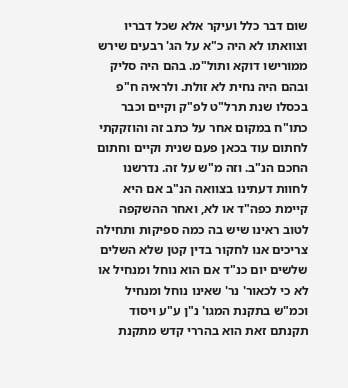שום דבר כלל ועיקר אלא שכל דבריו וצוואתו לא היה כ"א על הג' רבעים שירש ממורישו דוקא ותול"מ. בהם היה סליק ובהם היה נחית לא זולת. ולראיה ח"פ בכסלו שנת תרל"ט לפ"ק וקיים וכבר כתו"ח במקום אחר על כתב זה והוזקקתי לחתום עוד בכאן פעם שנית וקיים וחתום החכם הנ"ב. וזה מ"ש על זה. נדרשנו לחוות דעתינו בצוואה הנ"ב אם היא קיימת כפה"ד או לא, ואחר ההשקפה לטוב ראינו שיש בה כמה ספיקות ותחילה צריכים אנו לחקור בדין קטן שלא השלים שלשים יום כנ"ד אם הוא נוחל ומנחיל או לא כי לכאור' נר' שאינו נוחל ומנחיל וכמ"ש בתקנת המגו' נ"ן ע"ע ויסוד תקנתם זאת הוא בהררי קדש מתקנת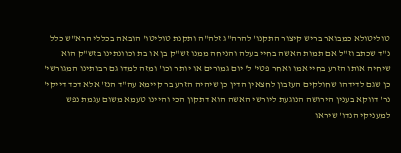טוליטולא כמבואר בריש קיצור התקנו' להרה"ג זלה"ה ותקנת טוליטו' הובאה בכללי הרא"ש כלל נ"ד שכתב וז"ל אם תמות האשה בחיי בעלה והניחה ממנו זש"ק בן או בת וכוונתינו בזש"ק הוא שיחיה אותו הזרע בחיי אמו ואחר פטי' ל' יום גמורים או יותר וכו' ומזה למדו גם רבותינו המגורשי' כן שגם לדידהו שחולקים העזבון לחצאין הדין כן שיהיה הזרע בר קיימא עה"ד הנז' אלא דכד דייקי' נר' דווקא בענין הירושה הנוגעת ליורשי האשה הוא דתקון הכי והיינו טעמא משום עגמת נפש למעניקי הנדו' שיראו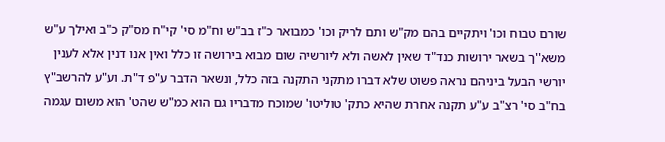שורם טבוח וכו' ויתקיים בהם מק"ש ותם לריק וכו' כמבואר כ"ז בב"ש וח"מ סי' קי"ח מס"ק כ"ב ואילך ע"ש משא''ך בשאר ירושות כנד"ד שאין לאשה ולא ליורשיה שום מבוא בירושה זו כלל ואין אנו דנין אלא לענין יורשי הבעל ביניהם נראה פשוט שלא דברו מתקני התקנה בזה כלל, ונשאר הדבר ע"פ ד"ת. וע"ע להרשב"ץ בח"ב סי' רצ"ב ע"ע תקנה אחרת שהיא כתק' טוליטו' שמוכח מדבריו גם הוא כמ"ש שהט' הוא משום עגמה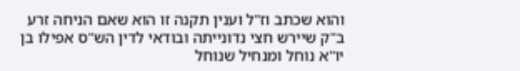והוא שכתב וז"ל וענין תקנה זו הוא שאם הניחה זרע ב"ק שיירש חצי נדונייתה ובודאי לדין הש"ס אפילו בן יו"א נוחל ומנחיל שנוחל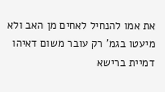את אמו להנחיל לאחים מן האב ולא מיעטו בגמ' רק עובר משום דאיהו דמיית ברישא